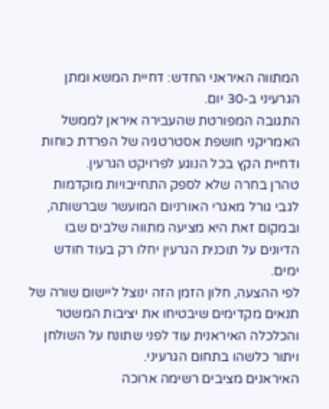המתווה האיראני החדש: דחיית המשא ומתן הגרעיני ב-30 יום.
התגובה המפורטת שהעבירה איראן לממשל האמריקני חושפת אסטרטגיה של הפרדת כוחות ודחיית הקץ בכל הנוגע לפרויקט הגרעין.
טהרן בחרה שלא לספק התחייבויות מוקדמות לגבי גורל מאגרי האורניום המועשר שברשותה, ובמקום זאת היא מציעה מתווה שלבים שבו הדיונים על תוכנית הגרעין יחלו רק בעוד חודש ימים.
לפי ההצעה, חלון הזמן הזה ינוצל ליישום שורה של תנאים מקדימים שיבטיחו את יציבות המשטר והכלכלה האיראנית עוד לפני שתונח על השולחן ויתור כלשהו בתחום הגרעיני.
האיראנים מציבים רשימה ארוכה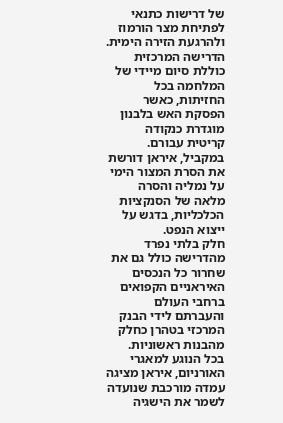של דרישות כתנאי לפתיחת מצר הורמוז ולהרגעת הזירה הימית.
הדרישה המרכזית כוללת סיום מיידי של המלחמה בכל החזיתות, כאשר הפסקת האש בלבנון מוגדרת כנקודה קריטית עבורם.
במקביל, איראן דורשת את הסרת המצור הימי על נמליה והסרה מלאה של הסנקציות הכלכליות, בדגש על ייצוא הנפט.
חלק בלתי נפרד מהדרישה כולל גם את שחרור כל הנכסים האיראניים הקפואים ברחבי העולם והעברתם לידי הבנק המרכזי בטהרן כחלק מהבנות ראשוניות.
בכל הנוגע למאגרי האורניום, איראן מציגה עמדה מורכבת שנועדה לשמר את הישגיה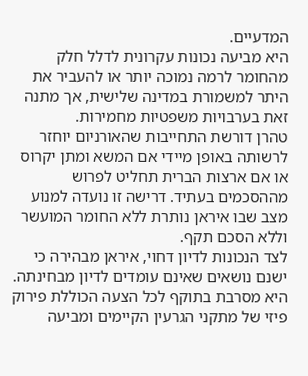המדעיים.
היא מביעה נכונות עקרונית לדלל חלק מהחומר לרמה נמוכה יותר או להעביר את היתר למשמורת במדינה שלישית, אך מתנה זאת בערבויות משפטיות מחמירות.
טהרן דורשת התחייבות שהאורניום יוחזר לרשותה באופן מיידי אם המשא ומתן יקרוס או אם ארצות הברית תחליט לפרוש מההסכמים בעתיד. דרישה זו נועדה למנוע מצב שבו איראן נותרת ללא החומר המועשר וללא הסכם תקף.
לצד הנכונות לדיון דחוי, איראן מבהירה כי ישנם נושאים שאינם עומדים לדיון מבחינתה.
היא מסרבת בתוקף לכל הצעה הכוללת פירוק פיזי של מתקני הגרעין הקיימים ומביעה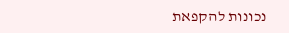נכונות להקפאת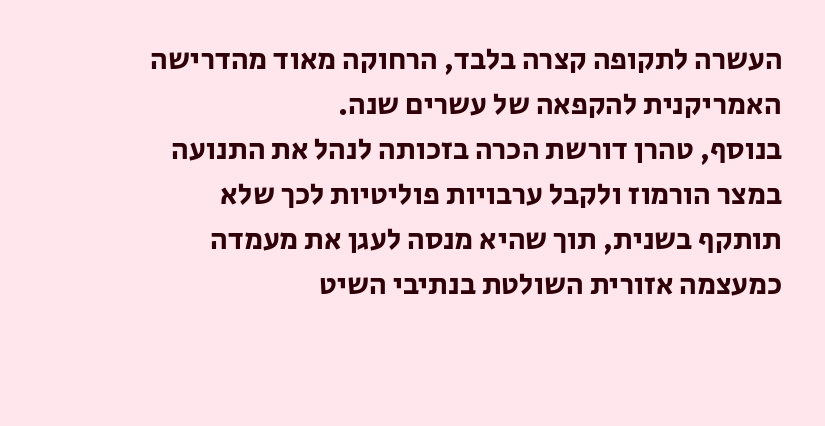העשרה לתקופה קצרה בלבד, הרחוקה מאוד מהדרישה האמריקנית להקפאה של עשרים שנה.
בנוסף, טהרן דורשת הכרה בזכותה לנהל את התנועה במצר הורמוז ולקבל ערבויות פוליטיות לכך שלא תותקף בשנית, תוך שהיא מנסה לעגן את מעמדה כמעצמה אזורית השולטת בנתיבי השיט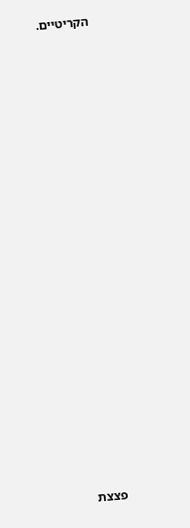הקריטיים.





















פצצת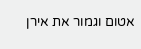אטום וגמור את אירן